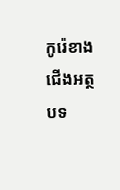កូរ៉េខាងជើងអត្ថបទ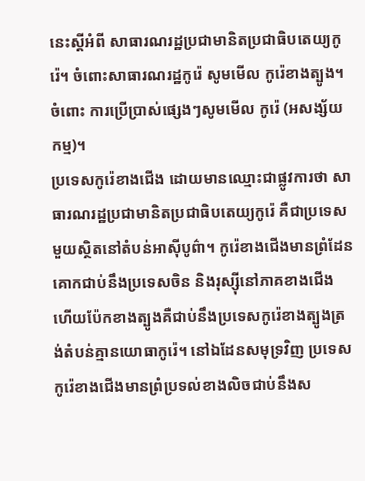នេះស្ដីអំពី សាធារណរដ្ឋប្រជាមានិតប្រជាធិបតេយ្យកូរ៉េ។ ចំពោះសាធារណរដ្ឋកូរ៉េ សូមមើល កូរ៉េខាងត្បូង។ ចំពោះ ការប្រើប្រាស់ផ្សេងៗសូមមើល កូរ៉េ (អសង្ស័យកម្ម)។
ប្រទេសកូរ៉េខាងជើង ដោយមានឈ្មោះជាផ្លូវការថា សាធារណរដ្ឋប្រជាមានិតប្រជាធិបតេយ្យកូរ៉េ គឺជាប្រទេសមួយស្ថិតនៅតំបន់អាស៊ីបូព៌ា។ កូរ៉េខាងជើងមានព្រំដែនគោកជាប់នឹងប្រទេសចិន និងរុស្ស៊ីនៅភាគខាងជើង ហើយប៉ែកខាងត្បូងគឺជាប់នឹងប្រទេសកូរ៉េខាងត្បូងត្រង់តំបន់គ្មានយោធាកូរ៉េ។ នៅឯដែនសមុទ្រវិញ ប្រទេសកូរ៉េខាងជើងមានព្រំប្រទល់ខាងលិចជាប់នឹងស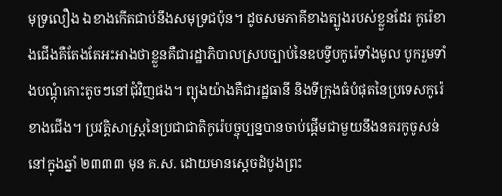មុទ្រលឿង ឯខាងកើតជាប់នឹងសមុទ្រជប៉ុន។ ដូចសមភាគីខាងត្បូងរបស់ខ្លួនដែរ កូរ៉េខាងជើងគឺតែងតែអះអាងថាខ្លួនគឺជារដ្ឋាភិបាលស្របច្បាប់នៃឧបទ្វីបកូរ៉េទាំងមូល បូករួមទាំងបណ្តុំកោះតូចៗនៅជុំវិញផង។ ព្យុងយ៉ាងគឺជារដ្ឋធានី និងទីក្រុងធំបំផុតនៃប្រទេសកូរ៉េខាងជើង។ ប្រវត្តិសាស្រ្តនៃប្រជាជាតិកូរ៉េបច្ចុប្បន្នបានចាប់ផ្តើមជាមួយនឹងនគរកូចូសន់នៅក្នុងឆ្នាំ ២៣៣៣ មុន គ.ស. ដោយមានស្ដេចដំបូងព្រះ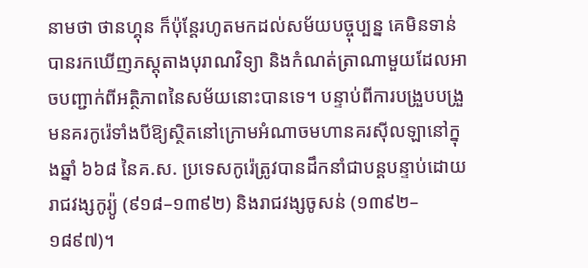នាមថា ថានហ្គុន ក៏ប៉ុន្តែរហូតមកដល់សម័យបច្ចុប្បន្ន គេមិនទាន់បានរកឃើញភស្តុតាងបុរាណវិទ្យា និងកំណត់ត្រាណាមួយដែលអាចបញ្ជាក់ពីអត្ថិភាពនៃសម័យនោះបានទេ។ បន្ទាប់ពីការបង្រួបបង្រួមនគរកូរ៉េទាំងបីឱ្យស្ថិតនៅក្រោមអំណាចមហានគរស៊ីលឡានៅក្នុងឆ្នាំ ៦៦៨ នៃគ.ស. ប្រទេសកូរ៉េត្រូវបានដឹកនាំជាបន្តបន្ទាប់ដោយរាជវង្សកូរ្យ៉ូ (៩១៨–១៣៩២) និងរាជវង្សចូសន់ (១៣៩២–១៨៩៧)។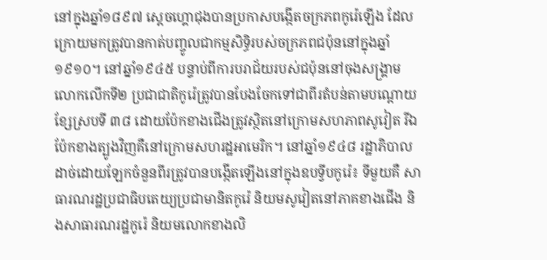នៅក្នុងឆ្នាំ១៨៩៧ ស្តេចហ្គោជុងបានប្រកាសបង្កើតចក្រភពកូរ៉េឡើង ដែលក្រោយមកត្រូវបានកាត់បញ្ចូលជាកម្មសិទ្ធិរបស់ចក្រភពជប៉ុននៅក្នុងឆ្នាំ១៩១០។ នៅឆ្នាំ១៩៤៥ បន្ទាប់ពីការបរាជ័យរបស់ជប៉ុននៅចុងសង្គ្រាមលោកលើកទី២ ប្រជាជាតិកូរ៉េត្រូវបានបែងចែកទៅជាពីរតំបន់តាមបណ្តោយខ្សែស្របទី ៣៨ ដោយប៉ែកខាងជើងត្រូវស្ថិតនៅក្រោមសហភាពសូវៀត រីឯប៉ែកខាងត្បូងវិញគឺនៅក្រោមសហរដ្ឋអាមេរិក។ នៅឆ្នាំ១៩៤៨ រដ្ឋាភិបាលដាច់ដោយឡែកចំនួនពីរត្រូវបានបង្កើតឡើងនៅក្នុងឧបទ្វីបកូរ៉េ៖ ទីមួយគឺ សាធារណរដ្ឋប្រជាធិបតេយ្យប្រជាមានិតកូរ៉េ និយមសូវៀតនៅភាគខាងជើង និងសាធារណរដ្ឋកូរ៉េ និយមលោកខាងលិ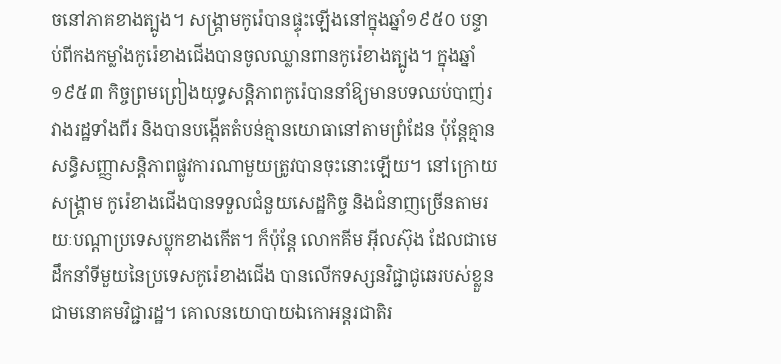ចនៅភាគខាងត្បូង។ សង្គ្រាមកូរ៉េបានផ្ទុះឡើងនៅក្នុងឆ្នាំ១៩៥០ បន្ទាប់ពីកងកម្លាំងកូរ៉េខាងជើងបានចូលឈ្លានពានកូរ៉េខាងត្បូង។ ក្នុងឆ្នាំ១៩៥៣ កិច្ចព្រមព្រៀងយុទ្ធសន្តិភាពកូរ៉េបាននាំឱ្យមានបទឈប់បាញ់រវាងរដ្ឋទាំងពីរ និងបានបង្កើតតំបន់គ្មានយោធានៅតាមព្រំដែន ប៉ុន្តែគ្មានសន្ធិសញ្ញាសន្តិភាពផ្លូវការណាមួយត្រូវបានចុះនោះឡើយ។ នៅក្រោយសង្គ្រាម កូរ៉េខាងជើងបានទទួលជំនួយសេដ្ឋកិច្ច និងជំនាញច្រើនតាមរយៈបណ្តាប្រទេសប្លុកខាងកើត។ ក៏ប៉ុន្តែ លោកគីម អ៊ីលស៊ុង ដែលជាមេដឹកនាំទីមួយនៃប្រទេសកូរ៉េខាងជើង បានលើកទស្សនវិជ្ជាជូឆេរបស់ខ្លួនជាមនោគមវិជ្ជារដ្ឋ។ គោលនយោបាយឯកោអន្តរជាតិរ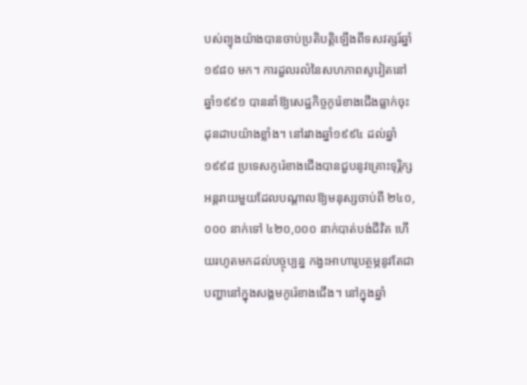បស់ព្យុងយ៉ាងបានចាប់ប្រតិបត្តិឡើងពីទសវត្សរ៍ឆ្នាំ១៩៨០ មក។ ការដួលរលំនៃសហភាពសូវៀតនៅឆ្នាំ១៩៩១ បាននាំឱ្យសេដ្ឋកិច្ចកូរ៉េខាងជើងធ្លាក់ចុះដុនដាបយ៉ាងខ្លាំង។ នៅរវាងឆ្នាំ១៩៩៤ ដល់ឆ្នាំ១៩៩៨ ប្រទេសកូរ៉េខាងជើងបានជួបនូវគ្រោះទុរ្ភិក្សអន្តរាយមួយដែលបណ្តាលឱ្យមនុស្សចាប់ពី ២៤០,០០០ នាក់ទៅ ៤២០,០០០ នាក់បាត់បង់ជីវិត ហើយរហូតមកដល់បច្ចុប្បន្ន កង្វះអាហារូបត្ថម្ភនូវតែជាបញ្ហានៅក្នុងសង្គមកូរ៉េខាងជើង។ នៅក្នុងឆ្នាំ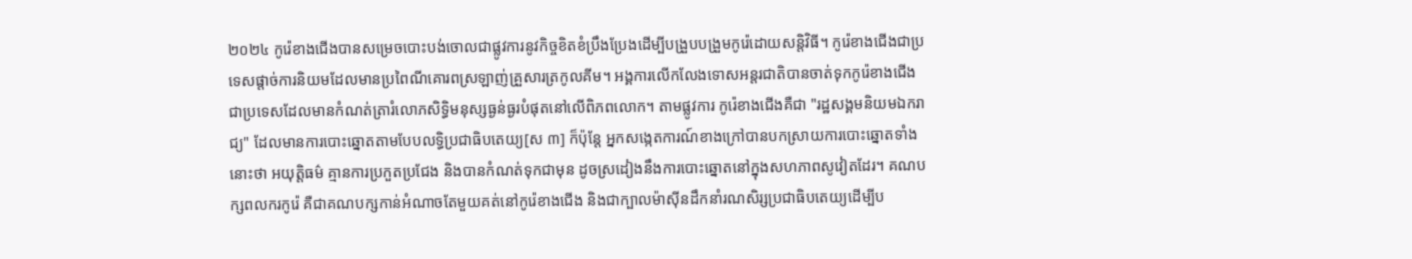២០២៤ កូរ៉េខាងជើងបានសម្រេចបោះបង់ចោលជាផ្លូវការនូវកិច្ចខិតខំប្រឹងប្រែងដើម្បីបង្រួបបង្រួមកូរ៉េដោយសន្តិវិធី។ កូរ៉េខាងជើងជាប្រទេសផ្តាច់ការនិយមដែលមានប្រពៃណីគោរពស្រឡាញ់គ្រួសារត្រកូលគីម។ អង្គការលើកលែងទោសអន្តរជាតិបានចាត់ទុកកូរ៉េខាងជើងជាប្រទេសដែលមានកំណត់ត្រារំលោភសិទ្ធិមនុស្សធ្ងន់ធ្ងរបំផុតនៅលើពិភពលោក។ តាមផ្លូវការ កូរ៉េខាងជើងគឺជា "រដ្ឋសង្គមនិយមឯករាជ្យ" ដែលមានការបោះឆ្នោតតាមបែបលទ្ធិប្រជាធិបតេយ្យ[ស ៣] ក៏ប៉ុន្តែ អ្នកសង្កេតការណ៍ខាងក្រៅបានបកស្រាយការបោះឆ្នោតទាំងនោះថា អយុត្តិធម៌ គ្មានការប្រកួតប្រជែង និងបានកំណត់ទុកជាមុន ដូចស្រដៀងនឹងការបោះឆ្នោតនៅក្នុងសហភាពសូវៀតដែរ។ គណបក្សពលករកូរ៉េ គឺជាគណបក្សកាន់អំណាចតែមួយគត់នៅកូរ៉េខាងជើង និងជាក្បាលម៉ាស៊ីនដឹកនាំរណសិរ្សប្រជាធិបតេយ្យដើម្បីប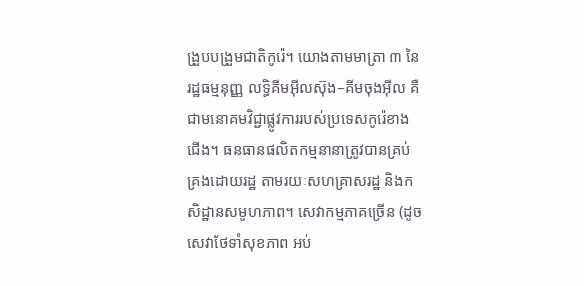ង្រួបបង្រួមជាតិកូរ៉េ។ យោងតាមមាត្រា ៣ នៃរដ្ឋធម្មនុញ្ញ លទ្ធិគីមអ៊ីលស៊ុង–គីមចុងអ៊ីល គឺជាមនោគមវិជ្ជាផ្លូវការរបស់ប្រទេសកូរ៉េខាងជើង។ ធនធានផលិតកម្មនានាត្រូវបានគ្រប់គ្រងដោយរដ្ឋ តាមរយៈសហគ្រាសរដ្ឋ និងកសិដ្ឋានសមូហភាព។ សេវាកម្មភាគច្រើន (ដូចសេវាថែទាំសុខភាព អប់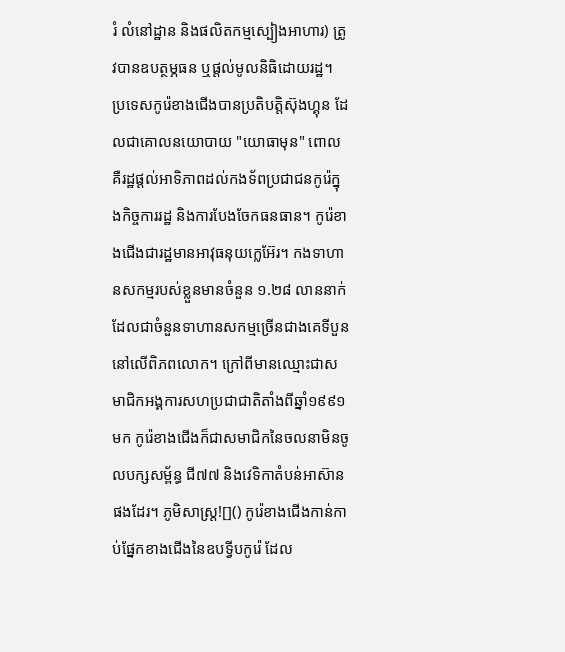រំ លំនៅដ្ឋាន និងផលិតកម្មស្បៀងអាហារ) ត្រូវបានឧបត្ថម្ភធន ឬផ្តល់មូលនិធិដោយរដ្ឋ។ ប្រទេសកូរ៉េខាងជើងបានប្រតិបត្តិស៊ុងហ្គុន ដែលជាគោលនយោបាយ "យោធាមុន" ពោលគឺរដ្ឋផ្តល់អាទិភាពដល់កងទ័ពប្រជាជនកូរ៉េក្នុងកិច្ចការរដ្ឋ និងការបែងចែកធនធាន។ កូរ៉េខាងជើងជារដ្ឋមានអាវុធនុយក្លេអ៊ែរ។ កងទាហានសកម្មរបស់ខ្លួនមានចំនួន ១.២៨ លាននាក់ ដែលជាចំនួនទាហានសកម្មច្រើនជាងគេទីបួននៅលើពិភពលោក។ ក្រៅពីមានឈ្មោះជាសមាជិកអង្គការសហប្រជាជាតិតាំងពីឆ្នាំ១៩៩១ មក កូរ៉េខាងជើងក៏ជាសមាជិកនៃចលនាមិនចូលបក្សសម្ព័ន្ធ ជី៧៧ និងវេទិកាតំបន់អាស៊ានផងដែរ។ ភូមិសាស្ត្រ![]() កូរ៉េខាងជើងកាន់កាប់ផ្នែកខាងជើងនៃឧបទ្វីបកូរ៉េ ដែល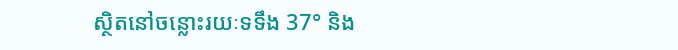ស្ថិតនៅចន្លោះរយៈទទឹង 37° និង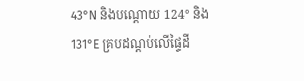43°N និងបណ្តោយ 124° និង 131°E គ្របដណ្តប់លើផ្ទៃដី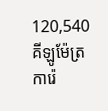120,540 គីឡូម៉ែត្រការ៉េ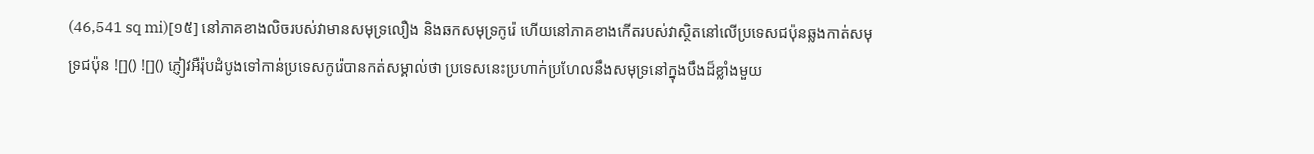(46,541 sq mi)[១៥] នៅភាគខាងលិចរបស់វាមានសមុទ្រលឿង និងឆកសមុទ្រកូរ៉េ ហើយនៅភាគខាងកើតរបស់វាស្ថិតនៅលើប្រទេសជប៉ុនឆ្លងកាត់សមុទ្រជប៉ុន ![]() ![]() ភ្ញៀវអឺរ៉ុបដំបូងទៅកាន់ប្រទេសកូរ៉េបានកត់សម្គាល់ថា ប្រទេសនេះប្រហាក់ប្រហែលនឹងសមុទ្រនៅក្នុងបឹងដ៏ខ្លាំងមួយ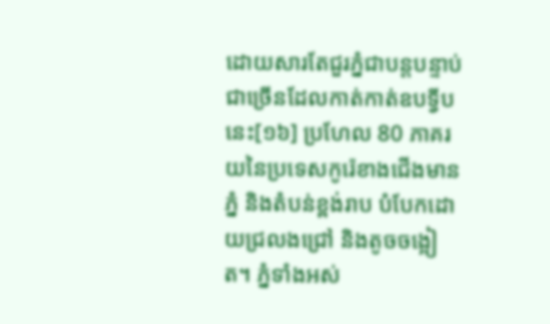ដោយសារតែជួរភ្នំជាបន្តបន្ទាប់ជាច្រើនដែលកាត់កាត់ឧបទ្វីបនេះ[១៦] ប្រហែល 80 ភាគរយនៃប្រទេសកូរ៉េខាងជើងមានភ្នំ និងតំបន់ខ្ពង់រាប បំបែកដោយជ្រលងជ្រៅ និងតូចចង្អៀត។ ភ្នំទាំងអស់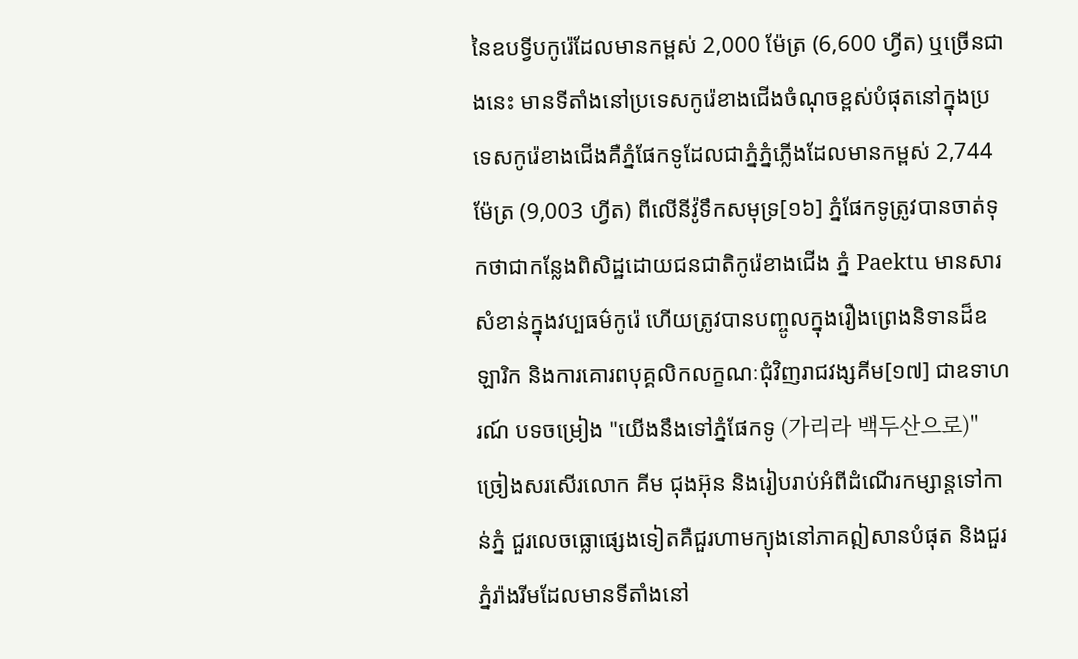នៃឧបទ្វីបកូរ៉េដែលមានកម្ពស់ 2,000 ម៉ែត្រ (6,600 ហ្វីត) ឬច្រើនជាងនេះ មានទីតាំងនៅប្រទេសកូរ៉េខាងជើងចំណុចខ្ពស់បំផុតនៅក្នុងប្រទេសកូរ៉េខាងជើងគឺភ្នំផែកទូដែលជាភ្នំភ្នំភ្លើងដែលមានកម្ពស់ 2,744 ម៉ែត្រ (9,003 ហ្វីត) ពីលើនីវ៉ូទឹកសមុទ្រ[១៦] ភ្នំផែកទូត្រូវបានចាត់ទុកថាជាកន្លែងពិសិដ្ឋដោយជនជាតិកូរ៉េខាងជើង ភ្នំ Paektu មានសារសំខាន់ក្នុងវប្បធម៌កូរ៉េ ហើយត្រូវបានបញ្ចូលក្នុងរឿងព្រេងនិទានដ៏ឧឡារិក និងការគោរពបុគ្គលិកលក្ខណៈជុំវិញរាជវង្សគីម[១៧] ជាឧទាហរណ៍ បទចម្រៀង "យើងនឹងទៅភ្នំផែកទូ (가리라 백두산으로)" ច្រៀងសរសើរលោក គីម ជុងអ៊ុន និងរៀបរាប់អំពីដំណើរកម្សាន្តទៅកាន់ភ្នំ ជួរលេចធ្លោផ្សេងទៀតគឺជួរហាមក្យុងនៅភាគឦសានបំផុត និងជួរភ្នំរ៉ាងរីមដែលមានទីតាំងនៅ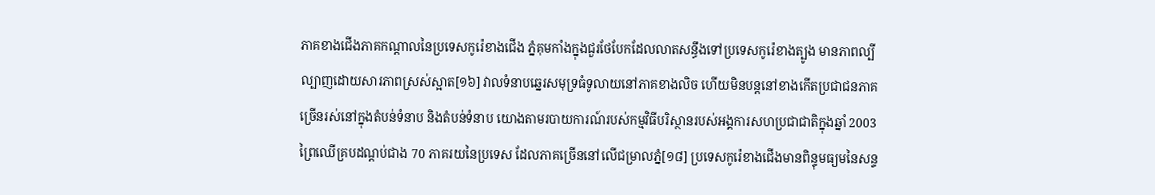ភាគខាងជើងភាគកណ្តាលនៃប្រទេសកូរ៉េខាងជើង ភ្នំគុមកាំងក្នុងជួរថែបែកដែលលាតសន្ធឹងទៅប្រទេសកូរ៉េខាងត្បូង មានភាពល្បីល្បាញដោយសារភាពស្រស់ស្អាត[១៦] វាលទំនាបឆ្នេរសមុទ្រធំទូលាយនៅភាគខាងលិច ហើយមិនបន្តនៅខាងកើតប្រជាជនភាគច្រើនរស់នៅក្នុងតំបន់ទំនាប និងតំបន់ទំនាប យោងតាមរបាយការណ៍របស់កម្មវិធីបរិស្ថានរបស់អង្គការសហប្រជាជាតិក្នុងឆ្នាំ 2003 ព្រៃឈើគ្របដណ្តប់ជាង 70 ភាគរយនៃប្រទេស ដែលភាគច្រើននៅលើជម្រាលភ្នំ[១៨] ប្រទេសកូរ៉េខាងជើងមានពិន្ទុមធ្យមនៃសន្ទ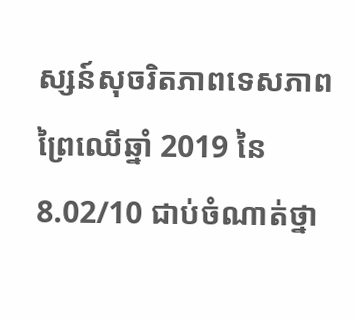ស្សន៍សុចរិតភាពទេសភាពព្រៃឈើឆ្នាំ 2019 នៃ 8.02/10 ជាប់ចំណាត់ថ្នា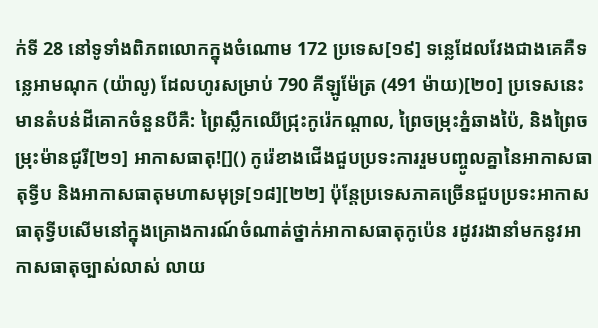ក់ទី 28 នៅទូទាំងពិភពលោកក្នុងចំណោម 172 ប្រទេស[១៩] ទន្លេដែលវែងជាងគេគឺទន្លេអាមណុក (យ៉ាលូ) ដែលហូរសម្រាប់ 790 គីឡូម៉ែត្រ (491 ម៉ាយ)[២០] ប្រទេសនេះមានតំបន់ដីគោកចំនួនបីគឺ: ព្រៃស្លឹកឈើជ្រុះកូរ៉េកណ្តាល, ព្រៃចម្រុះភ្នំឆាងប៉ៃ, និងព្រៃចម្រុះម៉ានជូរី[២១] អាកាសធាតុ![]() កូរ៉េខាងជើងជួបប្រទះការរួមបញ្ចូលគ្នានៃអាកាសធាតុទ្វីប និងអាកាសធាតុមហាសមុទ្រ[១៨][២២] ប៉ុន្តែប្រទេសភាគច្រើនជួបប្រទះអាកាសធាតុទ្វីបសើមនៅក្នុងគ្រោងការណ៍ចំណាត់ថ្នាក់អាកាសធាតុកូប៉េន រដូវរងានាំមកនូវអាកាសធាតុច្បាស់លាស់ លាយ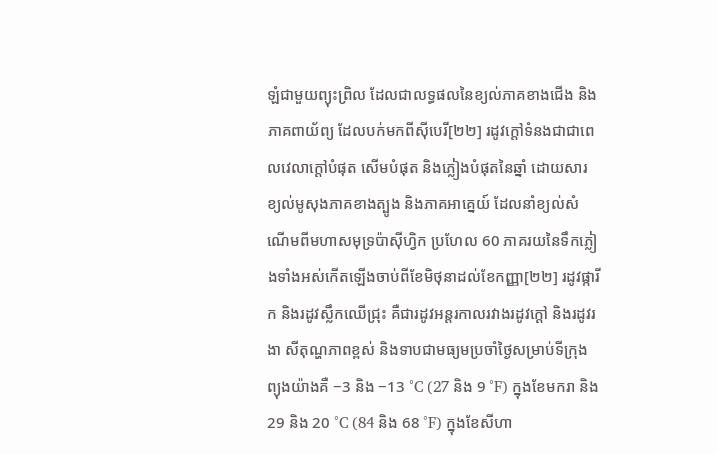ឡំជាមួយព្យុះព្រិល ដែលជាលទ្ធផលនៃខ្យល់ភាគខាងជើង និងភាគពាយ័ព្យ ដែលបក់មកពីស៊ីបេរី[២២] រដូវក្តៅទំនងជាជាពេលវេលាក្តៅបំផុត សើមបំផុត និងភ្លៀងបំផុតនៃឆ្នាំ ដោយសារខ្យល់មូសុងភាគខាងត្បូង និងភាគអាគ្នេយ៍ ដែលនាំខ្យល់សំណើមពីមហាសមុទ្រប៉ាស៊ីហ្វិក ប្រហែល 60 ភាគរយនៃទឹកភ្លៀងទាំងអស់កើតឡើងចាប់ពីខែមិថុនាដល់ខែកញ្ញា[២២] រដូវផ្ការីក និងរដូវស្លឹកឈើជ្រុះ គឺជារដូវអន្តរកាលរវាងរដូវក្តៅ និងរដូវរងា សីតុណ្ហភាពខ្ពស់ និងទាបជាមធ្យមប្រចាំថ្ងៃសម្រាប់ទីក្រុងព្យុងយ៉ាងគឺ −3 និង −13 °C (27 និង 9 °F) ក្នុងខែមករា និង 29 និង 20 °C (84 និង 68 °F) ក្នុងខែសីហា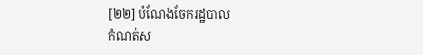[២២] បំណែងចែករដ្ឋបាល
កំណត់ស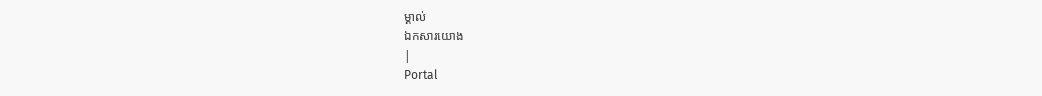ម្គាល់
ឯកសារយោង
|
Portal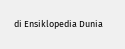di Ensiklopedia Dunia